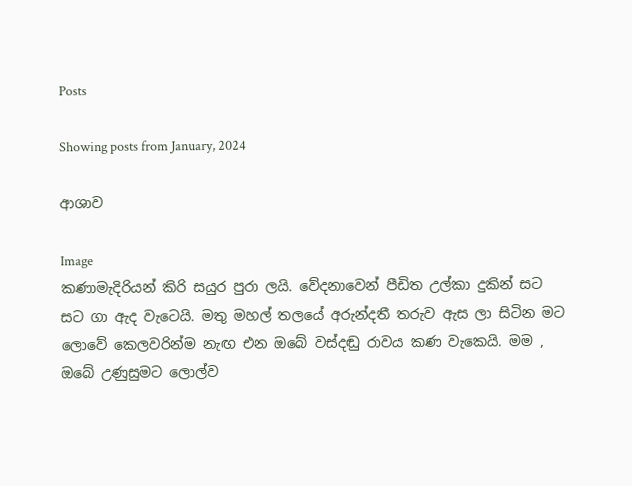Posts

Showing posts from January, 2024

ආශාව

Image
කණාමැදිරියන් කිරි සයුර පුරා ලයි. වේදනාවෙන් පීඩිත උල්කා දුකින් සට සට ගා ඇද වැටෙයි. මතු මහල් තලයේ අරුන්දතී තරුව ඇස ලා සිටින මට ලොවේ කෙලවරින්ම නැඟ එන ඔබේ වස්දඬු රාවය කණ වැකෙයි. මම , ඔබේ උණුසුමට ලොල්ව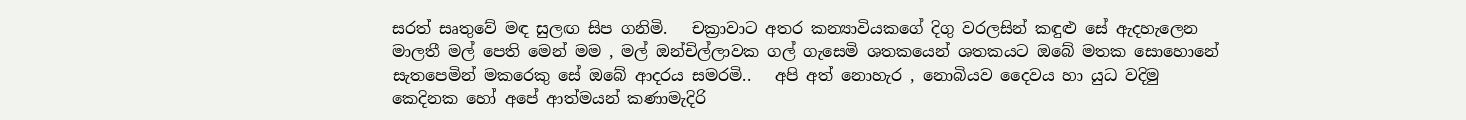සරත් සෘතුවේ මඳ සුලඟ සිප ගනිමි.   චක්‍රාවාට අතර කන්‍යාවියකගේ දිගු වරලසින් කඳුළු සේ ඇදහැලෙන මාලතී මල් පෙති මෙන් මම , මල් ඔන්චිල්ලාවක ගල් ගැසෙමි ශතකයෙන් ශතකයට ඔබේ මතක සොහොනේ සැතපෙමින් මකරෙකු සේ ඔබේ ආදරය සමරමි..   අපි අත් නොහැර , නොබියව දෛවය හා යුධ වදිමු කෙදිනක හෝ අපේ ආත්මයන් කණාමැදිරි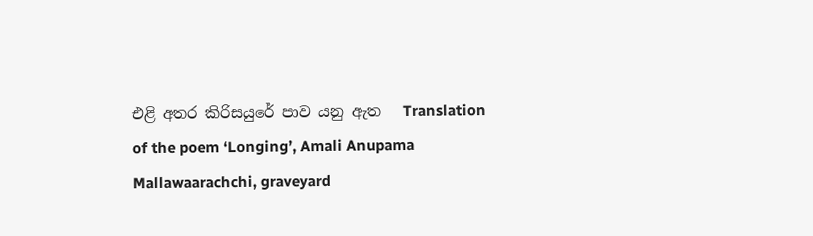එළි අතර කිරිසයුරේ පාව යනු ඇත   Translation of the poem ‘Longing’, Amali Anupama Mallawaarachchi, graveyard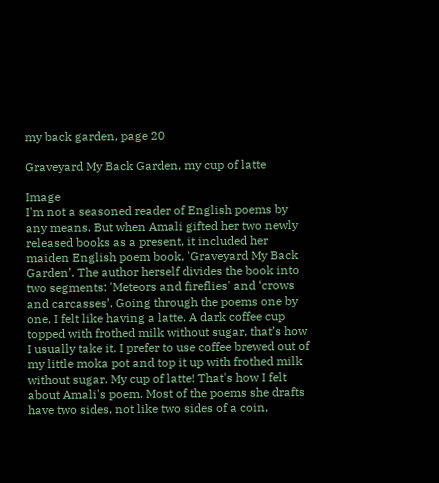my back garden, page 20

Graveyard My Back Garden, my cup of latte

Image
I'm not a seasoned reader of English poems by any means. But when Amali gifted her two newly released books as a present, it included her maiden English poem book, 'Graveyard My Back Garden’. The author herself divides the book into two segments: 'Meteors and fireflies' and ‘crows and carcasses’. Going through the poems one by one, I felt like having a latte. A dark coffee cup topped with frothed milk without sugar, that’s how I usually take it. I prefer to use coffee brewed out of my little moka pot and top it up with frothed milk without sugar. My cup of latte! That's how I felt about Amali's poem. Most of the poems she drafts have two sides, not like two sides of a coin,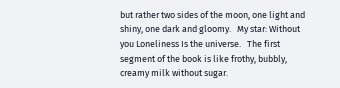but rather two sides of the moon, one light and shiny, one dark and gloomy.   My star: Without you Loneliness Is the universe.   The first segment of the book is like frothy, bubbly, creamy milk without sugar.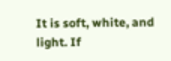It is soft, white, and light. If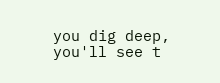you dig deep, you'll see t